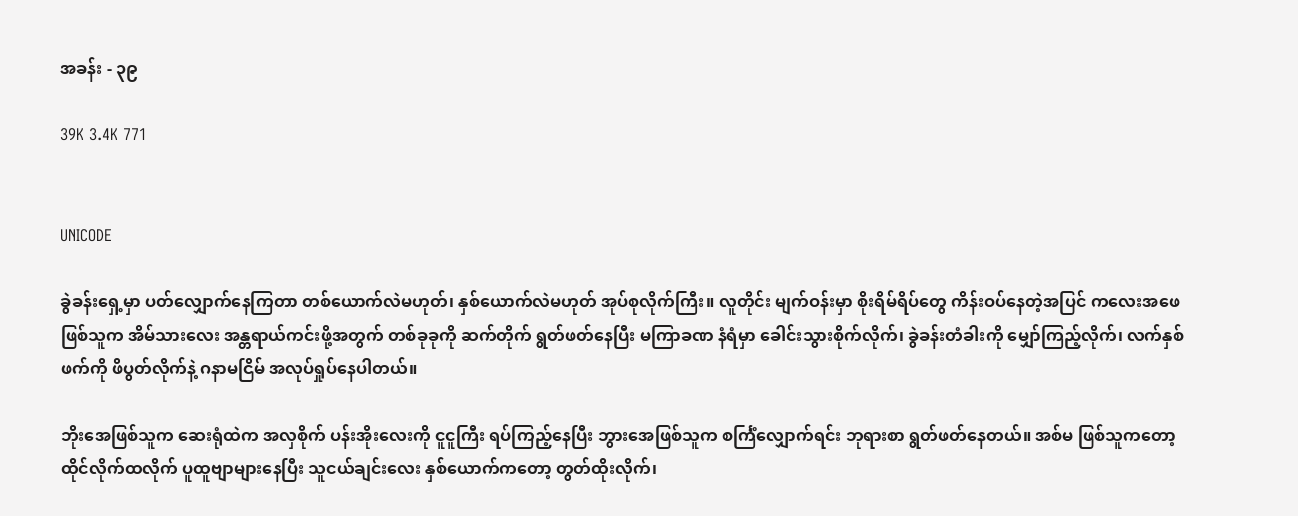အခန်း - ၃၉

39K 3.4K 771


UNICODE

ခွဲခန်းရှေ့မှာ ပတ်လျှောက်နေကြတာ တစ်ယောက်လဲမဟုတ်၊ နှစ်ယောက်လဲမဟုတ် အုပ်စုလိုက်ကြီး။ လူတိုင်း မျက်ဝန်းမှာ စိုးရိမ်ရိပ်တွေ ကိန်းဝပ်နေတဲ့အပြင် ကလေးအဖေ ဖြစ်သူက အိမ်သားလေး အန္တရာယ်ကင်းဖို့အတွက် တစ်ခုခုကို ဆက်တိုက် ရွတ်ဖတ်နေပြီး မကြာခဏ နံရံမှာ ခေါင်းသွားစိုက်လိုက်၊ ခွဲခန်းတံခါးကို မျှော်ကြည့်လိုက်၊ လက်နှစ်ဖက်ကို ဖိပွတ်လိုက်နဲ့ ဂနာမငြိမ် အလုပ်ရှုပ်နေပါတယ်။

ဘိုးအေဖြစ်သူက ဆေးရုံထဲက အလှစိုက် ပန်းအိုးလေးကို ငူငူကြီး ရပ်ကြည့်နေပြီး ဘွားအေဖြစ်သူက စင်္ကြံလျှောက်ရင်း ဘုရားစာ ရွတ်ဖတ်နေတယ်။ အစ်မ ဖြစ်သူကတော့ ထိုင်လိုက်ထလိုက် ပူထူဗျာများနေပြီး သူငယ်ချင်းလေး နှစ်ယောက်ကတော့ တွတ်ထိုးလိုက်၊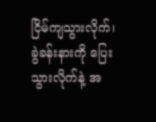ငြိမ်ကျသွားလိုက်၊ ခွဲခန်းနားကို ပြေးသွားလိုက်နဲ့ အ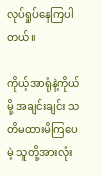လုပ်ရှုပ်နေကြပါတယ်။

ကိုယ့်အာရုံနဲ့ကိုယ်မို့ အချင်းချင်း သတိမထားမိကြပေမဲ့ သူတို့အားလုံး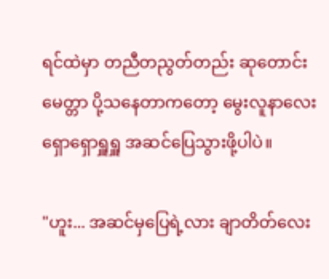ရင်ထဲမှာ တညီတညွတ်တည်း ဆုတောင်းမေတ္တာ ပို့သနေတာကတော့ မွေးလူနာလေး ရှောရှောရှူရှူ အဆင်ပြေသွားဖို့ပါပဲ။

"ဟူး... အဆင်မှပြေရဲ့လား ချာတိတ်လေး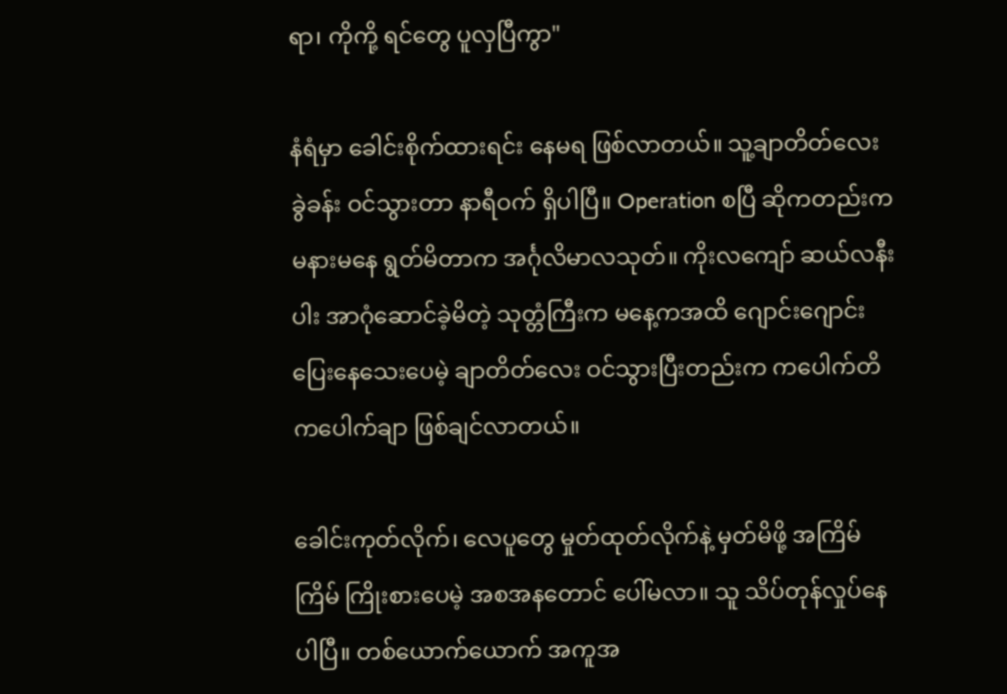ရာ၊ ကိုကို့ ရင်တွေ ပူလှပြီကွာ"

နံရံမှာ ခေါင်းစိုက်ထားရင်း နေမရ ဖြစ်လာတယ်။ သူ့ချာတိတ်လေး ခွဲခန်း ဝင်သွားတာ နာရီဝက် ရှိပါပြီ။ Operation စပြီ ဆိုကတည်းက မနားမနေ ရွတ်မိတာက အင်္ဂုလိမာလသုတ်။ ကိုးလကျော် ဆယ်လနီးပါး အာဂုံဆောင်ခဲ့မိတဲ့ သုတ္တံကြီးက မနေ့ကအထိ ဂျောင်းဂျောင်း ပြေးနေသေးပေမဲ့ ချာတိတ်လေး ဝင်သွားပြီးတည်းက ကပေါက်တိ ကပေါက်ချာ ဖြစ်ချင်လာတယ်။

ခေါင်းကုတ်လိုက်၊ လေပူတွေ မှုတ်ထုတ်လိုက်နဲ့ မှတ်မိဖို့ အကြိမ်ကြိမ် ကြိုးစားပေမဲ့ အစအနတောင် ပေါ်မလာ။ သူ သိပ်တုန်လှုပ်နေပါပြီ။ တစ်ယောက်ယောက် အကူအ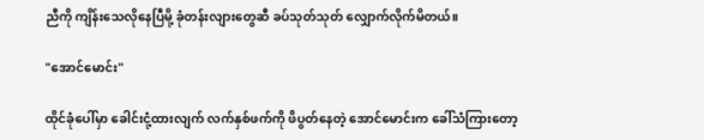ညီကို ကျိန်းသေလိုနေပြီမို့ ခုံတန်းလျားတွေဆီ ခပ်သုတ်သုတ် လျှောက်လိုက်မိတယ်။

"အောင်မောင်း"

ထိုင်ခုံပေါ်မှာ ခေါင်းငုံ့ထားလျက် လက်နှစ်ဖက်ကို ဖိပွတ်နေတဲ့ အောင်မောင်းက ခေါ်သံကြားတော့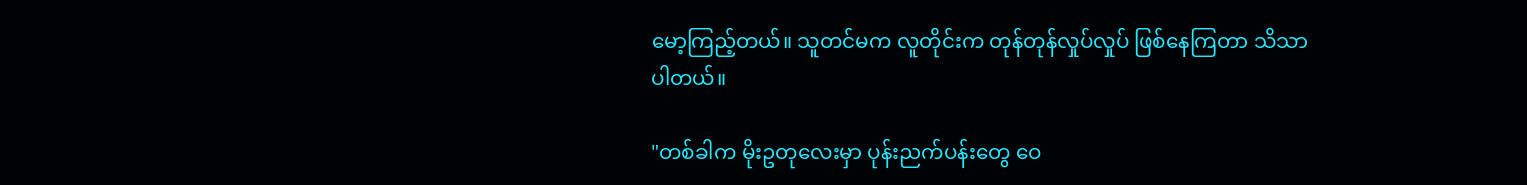မော့ကြည့်တယ်။ သူတင်မက လူတိုင်းက တုန်တုန်လှုပ်လှုပ် ဖြစ်နေကြတာ သိသာပါတယ်။

"တစ်ခါက မိုးဥတုလေးမှာ ပုန်းညက်ပန်းတွေ ဝေ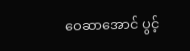ဝေဆာအောင် ပွင့်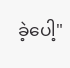ခဲ့ပေါ့"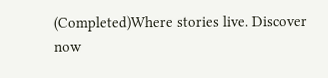(Completed)Where stories live. Discover now